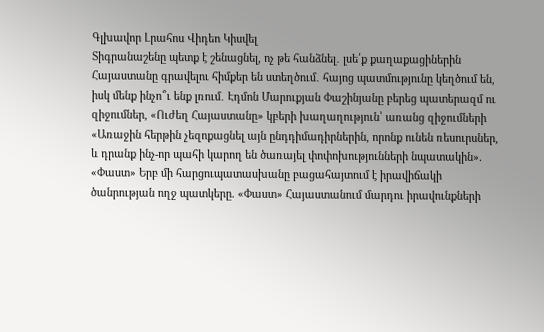Գլխավոր Լրահոս Վիդեո Կիսվել
Տիգրանաշենը պետք է շենացնել, ոչ թե հանձնել․ լսե՛ք քաղաքացիներին Հայաստանը գրավելու հիմքեր են ստեղծում․ հայոց պատմությունը կեղծում են, իսկ մենք ինչո՞ւ ենք լռում․ Էդմոն Մարուքյան Փաշինյանը բերեց պատերազմ ու զիջումներ, «Ուժեղ Հայաստանը» կբերի խաղաղություն՝ առանց զիջումների «Առաջին հերթին չեզոքացնել այն ընդդիմադիրներին, որոնք ունեն ռեսուրսներ, և դրանք ինչ-որ պահի կարող են ծառայել փոփոխությունների նպատակին». «Փաստ» Երբ մի հարցուպատասխանը բացահայտում է իրավիճակի ծանրության ողջ պատկերը. «Փաստ» Հայաստանում մարդու իրավունքների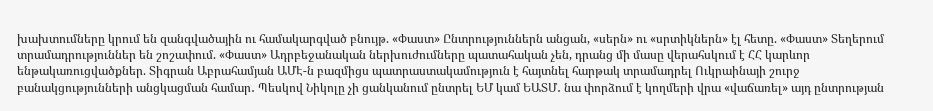խախտումները կրում են զանգվածային ու համակարգված բնույթ. «Փաստ» Ընտրություններն անցան, «սերն» ու «սրտիկներն» էլ հետը. «Փաստ» Տեղերում տրամադրություններ են շոշափում. «Փաստ» Ադրբեջանական ներխուժումները պատահական չեն, դրանց մի մասը վերահսկում է ՀՀ կարևոր ենթակառուցվածքներ. Տիգրան Աբրահամյան ԱՄԷ-ն բազմիցս պատրաստակամություն է հայտնել հարթակ տրամադրել Ուկրաինայի շուրջ բանակցությունների անցկացման համար․ Պեսկով Նիկոլը չի ցանկանում ընտրել ԵՄ կամ ԵԱՏՄ․ նա փորձում է կողմերի վրա «վաճառել» այդ ընտրության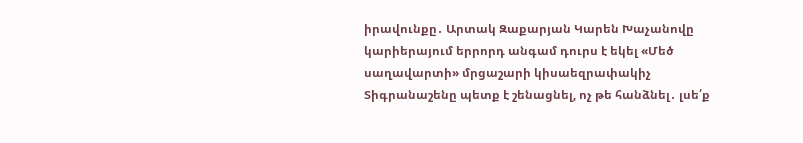իրավունքը․ Արտակ Զաքարյան Կարեն Խաչանովը կարիերայում երրորդ անգամ դուրս է եկել «Մեծ սաղավարտի» մրցաշարի կիսաեզրափակիչ
Տիգրանաշենը պետք է շենացնել, ոչ թե հանձնել․ լսե՛ք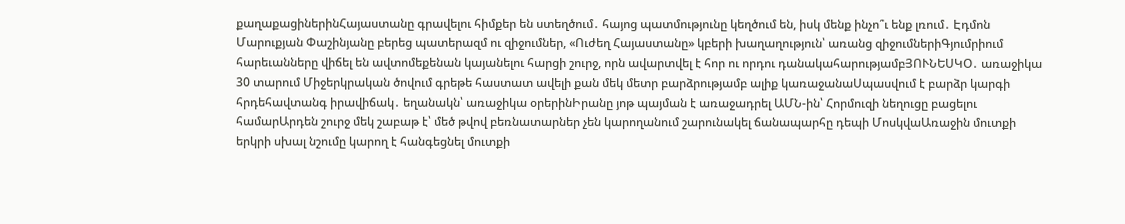քաղաքացիներինՀայաստանը գրավելու հիմքեր են ստեղծում․ հայոց պատմությունը կեղծում են, իսկ մենք ինչո՞ւ ենք լռում․ Էդմոն Մարուքյան Փաշինյանը բերեց պատերազմ ու զիջումներ, «Ուժեղ Հայաստանը» կբերի խաղաղություն՝ առանց զիջումներիԳյումրիում հարեւանները վիճել են ավտոմեքենան կայանելու հարցի շուրջ, որն ավարտվել է հոր ու որդու դանակահարությամբՅՈՒՆԵՍԿՕ․ առաջիկա 30 տարում Միջերկրական ծովում գրեթե հաստատ ավելի քան մեկ մետր բարձրությամբ ալիք կառաջանաՍպասվում է բարձր կարգի հրդեհավտանգ իրավիճակ․ եղանակն՝ առաջիկա օրերինԻրանը յոթ պայման է առաջադրել ԱՄՆ-ին՝ Հորմուզի նեղուցը բացելու համարԱրդեն շուրջ մեկ շաբաթ է՝ մեծ թվով բեռնատարներ չեն կարողանում շարունակել ճանապարհը դեպի ՄոսկվաԱռաջին մուտքի երկրի սխալ նշումը կարող է հանգեցնել մուտքի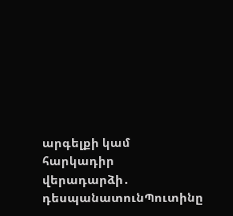արգելքի կամ հարկադիր վերադարձի․ դեսպանատունՊուտինը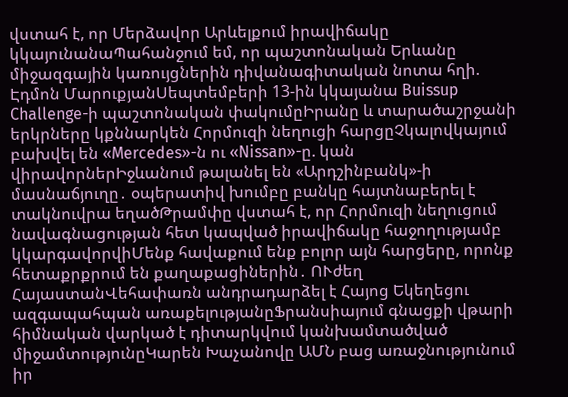վստահ է, որ Մերձավոր Արևելքում իրավիճակը կկայունանաՊահանջում եմ, որ պաշտոնական Երևանը միջազգային կառույցներին դիվանագիտական նոտա հղի. Էդմոն ՄարուքյանՍեպտեմբերի 13-ին կկայանա Buissup Challenge-ի պաշտոնական փակումըԻրանը և տարածաշրջանի երկրները կքննարկեն Հորմուզի նեղուցի հարցըՉկալովկայում բախվել են «Mercedes»-ն ու «Nissan»-ը. կան վիրավորներԻջևանում թալանել են «Արդշինբանկ»-ի մասնաճյուղը․ օպերատիվ խումբը բանկը հայտնաբերել է տակնուվրա եղածԹրամփը վստահ է, որ Հորմուզի նեղուցում նավագնացության հետ կապված իրավիճակը հաջողությամբ կկարգավորվիՄենք հավաքում ենք բոլոր այն հարցերը, որոնք հետաքրքրում են քաղաքացիներին․ ՈՒժեղ ՀայաստանՎեհափառն անդրադարձել է Հայոց Եկեղեցու ազգապահպան առաքելությանըՖրանսիայում գնացքի վթարի հիմնական վարկած է դիտարկվում կանխամտածված միջամտությունըԿարեն Խաչանովը ԱՄՆ բաց առաջնությունում իր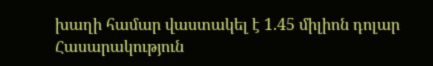խաղի համար վաստակել է 1.45 միլիոն դոլար
Հասարակություն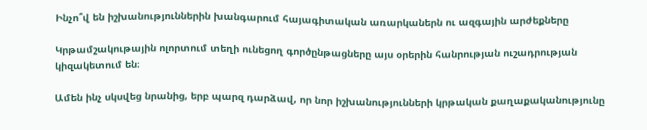Ինչո՞վ են իշխանություններին խանգարում հայագիտական առարկաներն ու ազգային արժեքները

Կրթամշակութային ոլորտում տեղի ունեցող գործընթացները այս օրերին հանրության ուշադրության կիզակետում են։

Ամեն ինչ սկսվեց նրանից, երբ պարզ դարձավ, որ նոր իշխանությունների կրթական քաղաքականությունը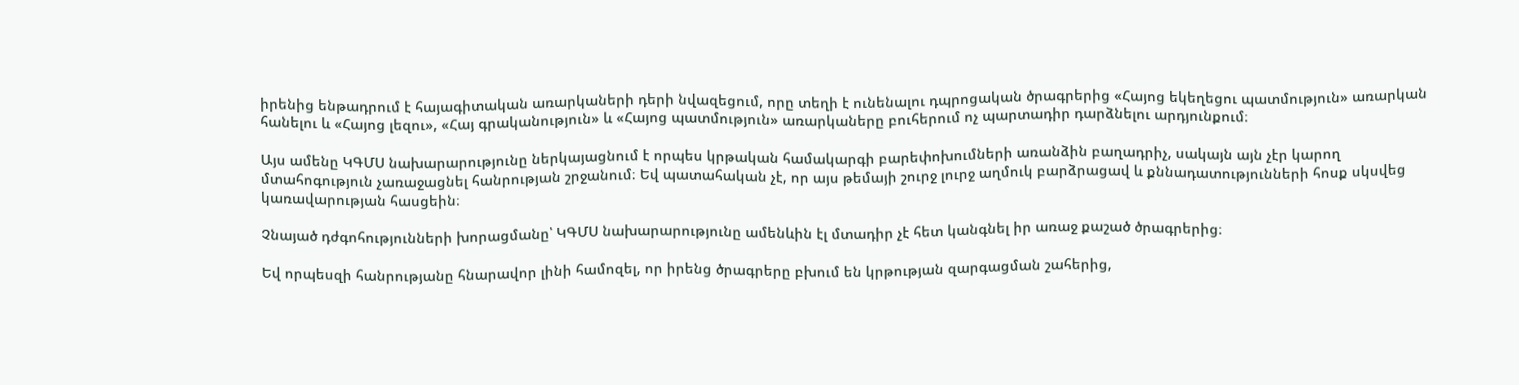իրենից ենթադրում է հայագիտական առարկաների դերի նվազեցում, որը տեղի է ունենալու դպրոցական ծրագրերից «Հայոց եկեղեցու պատմություն» առարկան հանելու և «Հայոց լեզու», «Հայ գրականություն» և «Հայոց պատմություն» առարկաները բուհերում ոչ պարտադիր դարձնելու արդյունքում։

Այս ամենը ԿԳՄՍ նախարարությունը ներկայացնում է որպես կրթական համակարգի բարեփոխումների առանձին բաղադրիչ, սակայն այն չէր կարող մտահոգություն չառաջացնել հանրության շրջանում։ Եվ պատահական չէ, որ այս թեմայի շուրջ լուրջ աղմուկ բարձրացավ և քննադատությունների հոսք սկսվեց կառավարության հասցեին։

Չնայած դժգոհությունների խորացմանը՝ ԿԳՄՍ նախարարությունը ամենևին էլ մտադիր չէ հետ կանգնել իր առաջ քաշած ծրագրերից։

Եվ որպեսզի հանրությանը հնարավոր լինի համոզել, որ իրենց ծրագրերը բխում են կրթության զարգացման շահերից,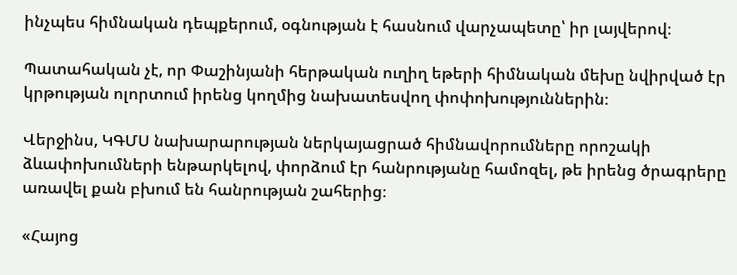ինչպես հիմնական դեպքերում, օգնության է հասնում վարչապետը՝ իր լայվերով։

Պատահական չէ, որ Փաշինյանի հերթական ուղիղ եթերի հիմնական մեխը նվիրված էր կրթության ոլորտում իրենց կողմից նախատեսվող փոփոխություններին։

Վերջինս, ԿԳՄՍ նախարարության ներկայացրած հիմնավորումները որոշակի ձևափոխումների ենթարկելով, փորձում էր հանրությանը համոզել, թե իրենց ծրագրերը առավել քան բխում են հանրության շահերից։

«Հայոց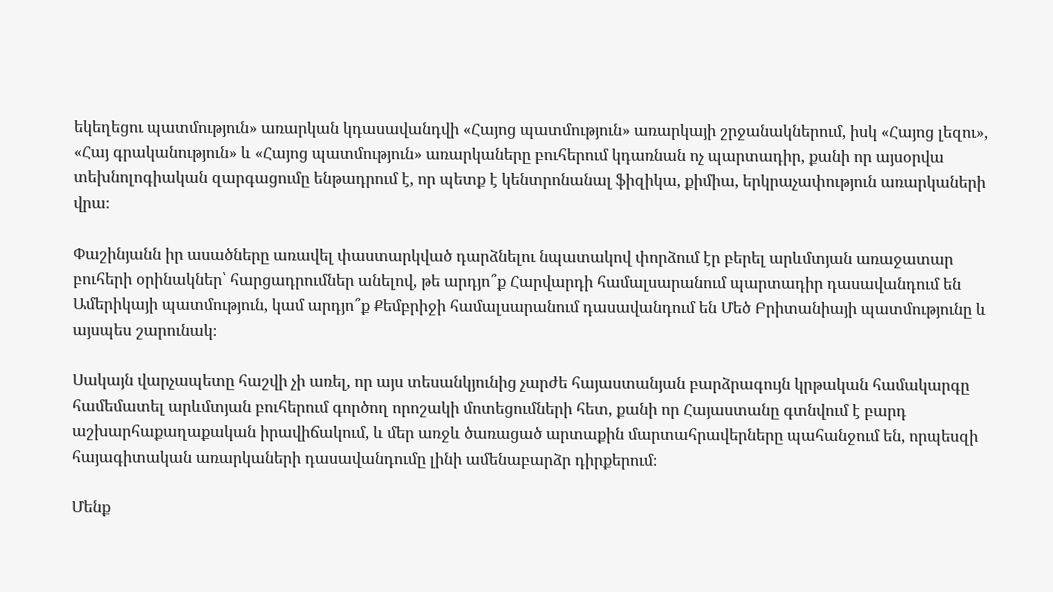եկեղեցու պատմություն» առարկան կդասավանդվի «Հայոց պատմություն» առարկայի շրջանակներում, իսկ «Հայոց լեզու», «Հայ գրականություն» և «Հայոց պատմություն» առարկաները բուհերում կդառնան ոչ պարտադիր, քանի որ այսօրվա տեխնոլոգիական զարգացումը ենթադրում է, որ պետք է կենտրոնանալ ֆիզիկա, քիմիա, երկրաչափություն առարկաների վրա։

Փաշինյանն իր ասածները առավել փաստարկված դարձնելու նպատակով փորձում էր բերել արևմտյան առաջատար բուհերի օրինակներ՝ հարցադրումներ անելով, թե արդյո՞ք Հարվարդի համալսարանում պարտադիր դասավանդում են Ամերիկայի պատմություն, կամ արդյո՞ք Քեմբրիջի համալսարանում դասավանդում են Մեծ Բրիտանիայի պատմությունը և այսպես շարունակ։

Սակայն վարչապետը հաշվի չի առել, որ այս տեսանկյունից չարժե հայաստանյան բարձրագույն կրթական համակարգը համեմատել արևմտյան բուհերում գործող որոշակի մոտեցումների հետ, քանի որ Հայաստանը գտնվում է բարդ աշխարհաքաղաքական իրավիճակում, և մեր առջև ծառացած արտաքին մարտահրավերները պահանջում են, որպեսզի հայագիտական առարկաների դասավանդումը լինի ամենաբարձր դիրքերում։

Մենք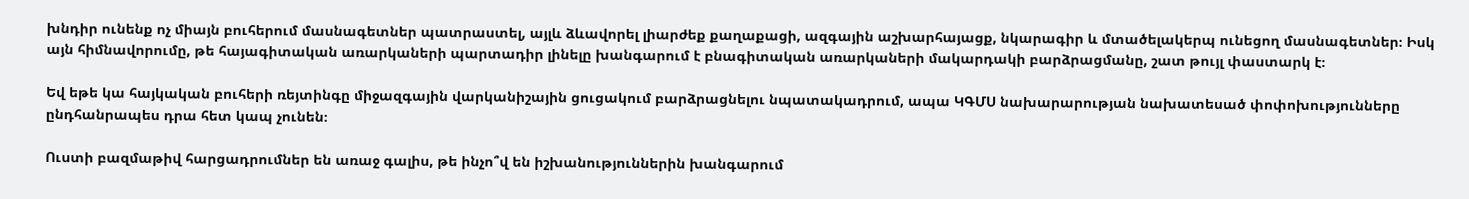խնդիր ունենք ոչ միայն բուհերում մասնագետներ պատրաստել, այլև ձևավորել լիարժեք քաղաքացի, ազգային աշխարհայացք, նկարագիր և մտածելակերպ ունեցող մասնագետներ։ Իսկ այն հիմնավորումը, թե հայագիտական առարկաների պարտադիր լինելը խանգարում է բնագիտական առարկաների մակարդակի բարձրացմանը, շատ թույլ փաստարկ է։

Եվ եթե կա հայկական բուհերի ռեյտինգը միջազգային վարկանիշային ցուցակում բարձրացնելու նպատակադրում, ապա ԿԳՄՍ նախարարության նախատեսած փոփոխությունները ընդհանրապես դրա հետ կապ չունեն։

Ուստի բազմաթիվ հարցադրումներ են առաջ գալիս, թե ինչո՞վ են իշխանություններին խանգարում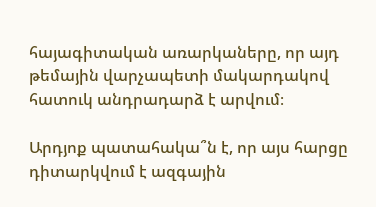հայագիտական առարկաները, որ այդ թեմային վարչապետի մակարդակով հատուկ անդրադարձ է արվում։

Արդյոք պատահակա՞ն է, որ այս հարցը դիտարկվում է ազգային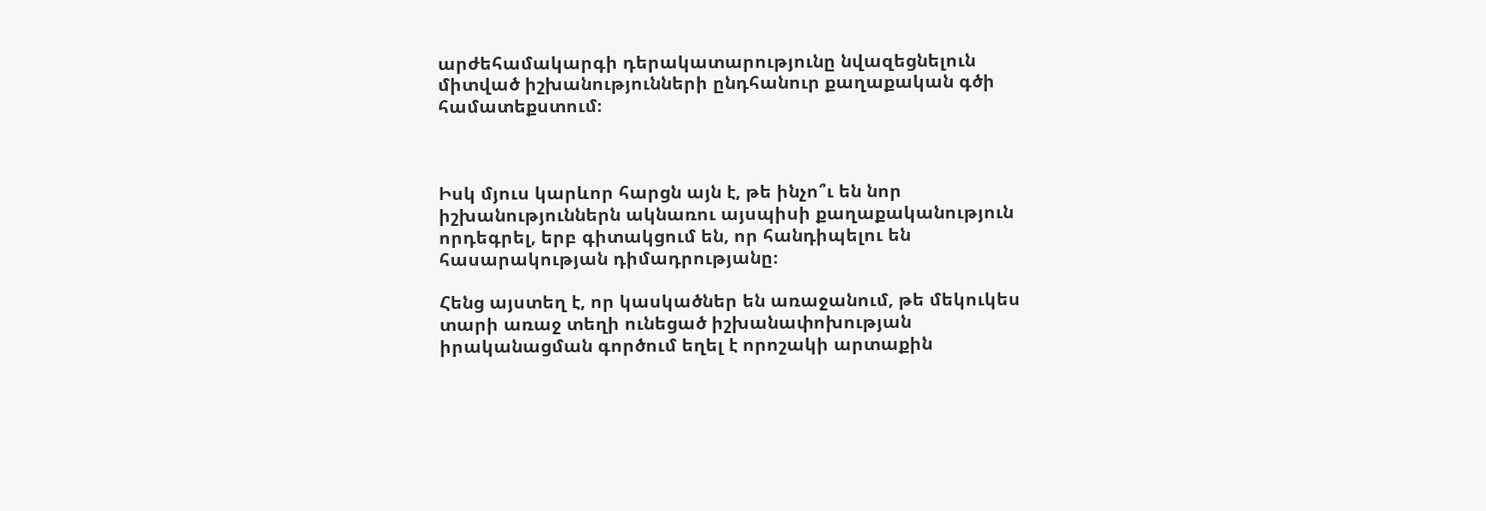արժեհամակարգի դերակատարությունը նվազեցնելուն միտված իշխանությունների ընդհանուր քաղաքական գծի համատեքստում։



Իսկ մյուս կարևոր հարցն այն է, թե ինչո՞ւ են նոր իշխանություններն ակնառու այսպիսի քաղաքականություն որդեգրել, երբ գիտակցում են, որ հանդիպելու են հասարակության դիմադրությանը։

Հենց այստեղ է, որ կասկածներ են առաջանում, թե մեկուկես տարի առաջ տեղի ունեցած իշխանափոխության իրականացման գործում եղել է որոշակի արտաքին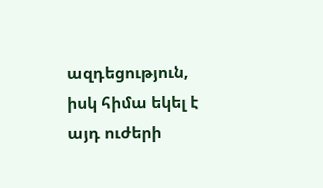ազդեցություն, իսկ հիմա եկել է այդ ուժերի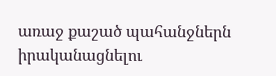առաջ քաշած պահանջներն իրականացնելու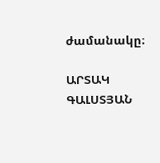ժամանակը։

ԱՐՏԱԿ ԳԱԼՍՏՅԱՆ